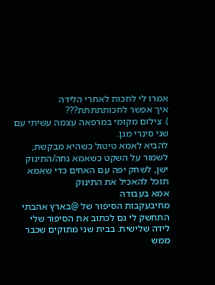אמרו לי לחכות לאחרי הלידה
איך אפשר לחכותתתתת???
). צילום מקומי במרפאה עצמה עשיתי עם שני סינרי מגן.
להביא לאמא טיטול כשהיא מבקשת, לשמור על השקט כשאמא נחה/התינוק ישן, לשחק יפה עם האחים כדי שאמא תוכל להאכיל את התינוק
אמא בעבודה
מחיבעקבות הסיפור של @בארץ אהבתי
התחשק לי גם לכתוב את הסיפור שלי
לידה שלישית. בבית שני מתוקים שכבר ממש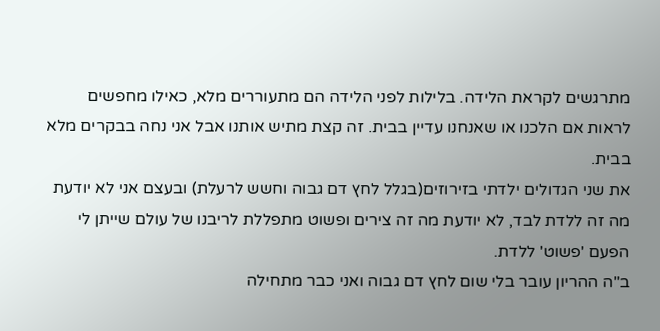מתרגשים לקראת הלידה. בלילות לפני הלידה הם מתעוררים מלא, כאילו מחפשים לראות אם הלכנו או שאנחנו עדיין בבית. זה קצת מתיש אותנו אבל אני נחה בבקרים מלא בבית.
את שני הגדולים ילדתי בזירוזים(בגלל לחץ דם גבוה וחשש לרעלת) ובעצם אני לא יודעת מה זה ללדת לבד, לא יודעת מה זה צירים ופשוט מתפללת לריבנו של עולם שייתן לי הפעם 'פשוט' ללדת.
ב"ה ההריון עובר בלי שום לחץ דם גבוה ואני כבר מתחילה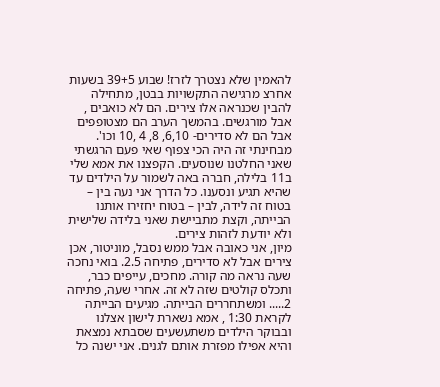להאמין שלא נצטרך לזרז! שבוע 39+5 בשעות אחרצ מרגישה התקשויות בבטן, מתחילה להבין שכנראה אלו צירים. הם לא כואבים , אבל מורגשים. בהמשך הערב הם מצטופפים אבל הם לא סדירים- 6,10, 8, 4 ,10 וכו'. מבחינתי זה היה הכי צפוף שאי פעם הרגשתי שאני החלטנו שנוסעים. הקפצנו את אמא שלי ב11 בלילה, חברה באה לשמור על הילדים עד שהיא תגיע ונסענו. כל הדרך אני נעה בין – בטוח זה לידה, לבין – בטוח יחזירו אותנו הבייתה, וקצת מתביישת שאני בלידה שלישית ולא יודעת לזהות צירים.
מיון, אני כאובה אבל ממש נסבל, מוניטור, אכן צירים אבל לא סדירים, פתיחה 2.5. בואי נחכה שעה נראה מה קורה. מחכים, עייפים כבר, ותכלס קולטים שזה לא זה. אחרי שעה, פתיחה 2..... ומשתחררים הבייתה. מגיעים הבייתה לקראת 1:30 , אמא נשארת לישון אצלנו ובבוקר הילדים משתעשעים שסבתא נמצאת והיא אפילו מפזרת אותם לגנים. אני ישנה כל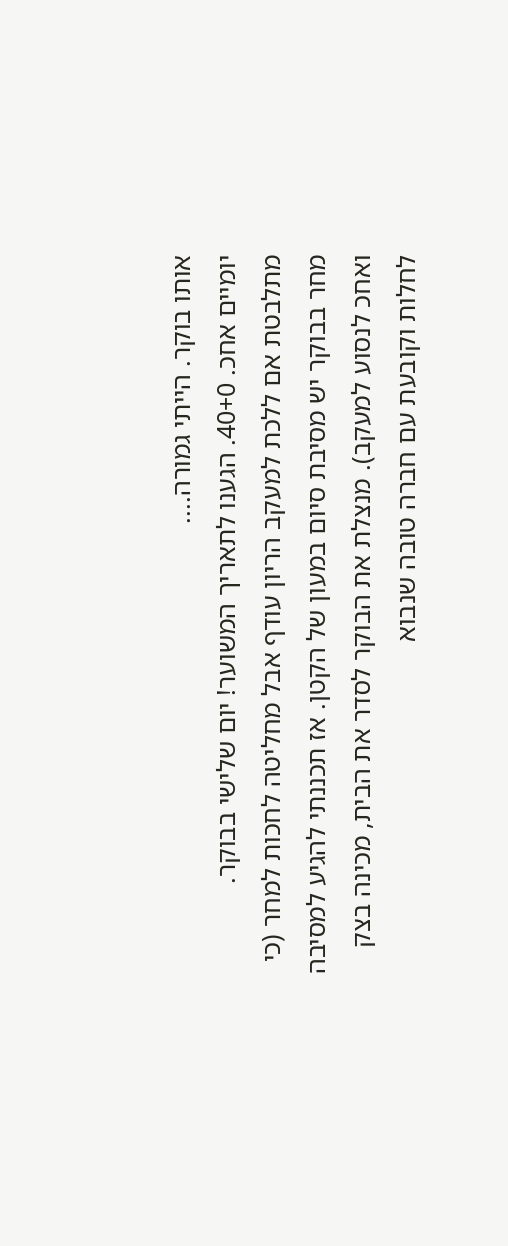אותו בוקר. הייתי גמורה....
יומיים אחכ. 40+0. הגענו לתאריך המשוער! יום שלישי בבוקר. מתלבטת אם ללכת למעקב הריון עודף אבל מחליטה לחכות למחר (כי מחר בבוקר יש מסיבת סיום במעון של הקטן. אז תכננתי להגיע למסיבה ואחכ לנסוע למעקב). מנצלת את הבוקר לסדר את הבית, מכינה בצק לחלות וקובעת עם חברה טובה שנבוא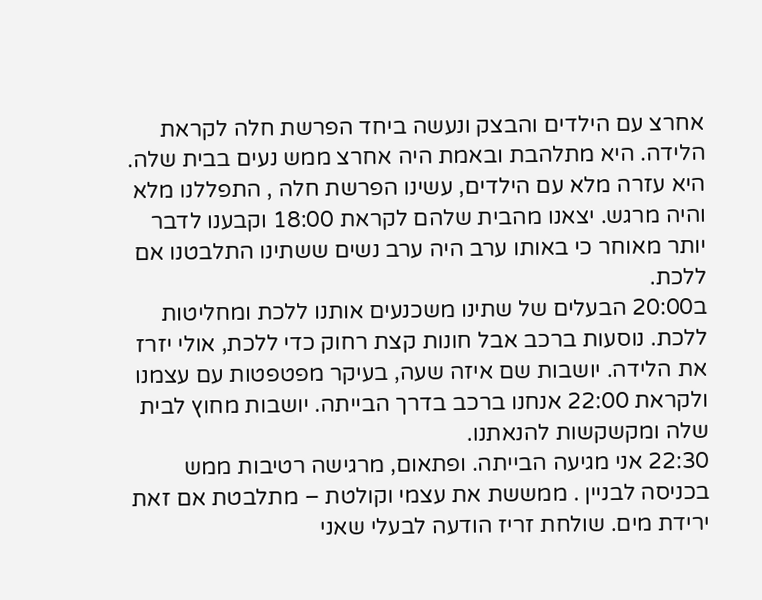אחרצ עם הילדים והבצק ונעשה ביחד הפרשת חלה לקראת הלידה. היא מתלהבת ובאמת היה אחרצ ממש נעים בבית שלה. היא עזרה מלא עם הילדים, עשינו הפרשת חלה , התפללנו מלא והיה מרגש. יצאנו מהבית שלהם לקראת 18:00 וקבענו לדבר יותר מאוחר כי באותו ערב היה ערב נשים ששתינו התלבטנו אם ללכת.
ב20:00 הבעלים של שתינו משכנעים אותנו ללכת ומחליטות ללכת. נוסעות ברכב אבל חונות קצת רחוק כדי ללכת, אולי יזרז את הלידה. יושבות שם איזה שעה, בעיקר מפטפטות עם עצמנו ולקראת 22:00 אנחנו ברכב בדרך הבייתה. יושבות מחוץ לבית שלה ומקשקשות להנאתנו.
22:30 אני מגיעה הבייתה. ופתאום, מרגישה רטיבות ממש בכניסה לבניין . ממששת את עצמי וקולטת – מתלבטת אם זאת ירידת מים. שולחת זריז הודעה לבעלי שאני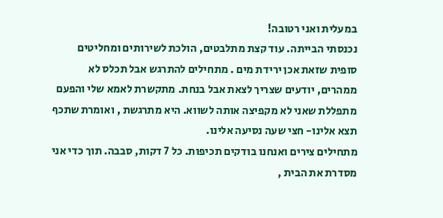במעלית ואני רטובה!
נכנסתי הבייתה. עוד קצת מתלבטים, הולכת לשירותים ומחליטים סופית שזאת אכן ירידת מים . מתחילים להתרגש אבל תכלס לא ממהרים, יודעים שצריך לצאת אבל בנחת. מתקשרת לאמא שלי והפעם מתפללת שאני לא מקפיצה אותה לשווא. היא מתרגשת , ואומרת שתכף תצא אלינו- חצי שעה נסיעה אלינו.
מתחילים צירים ואנחנו בודקים תכיפות. כל 7 דקות, סבבה. תוך כדי אני מסדרת את הבית ,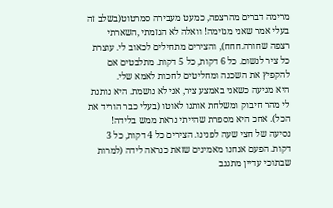מרימה דברים מהרצפה, כמעט מעבירה סמרטוט(בשלב זה בעלי אמר שאני מגזימה! וואלה לא הגזמתי ,השארתי רצפה שחורה.חחח), והצירים מתחילים לכאוב לי. עוצרת כל ציר לנשום. כל 6 דקות, כל 5 דקות. מתלבטים אם להקפיץ את השכנה ומחליטים לחכות לאמא שלי.
היא מגיעה כשאני באמצע ציר, אני לא נושמת. היא נותנת לי מהר חיבוק ומשלחת אותנו לאוטו (בעלי כבר הוריד את הכל). אחכ היא מספרת שהייתי נראת ממש בלידה!
נסיעה של חצי שעה לפנינו. הצירים כל 4 דקות, כל 3 דקות. הפעם אנחנו מאמינים שזאת כנראה לידה (למרות שבתוכי עדיין מתגנב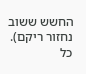החשש ששוב נחזור ריקם). כל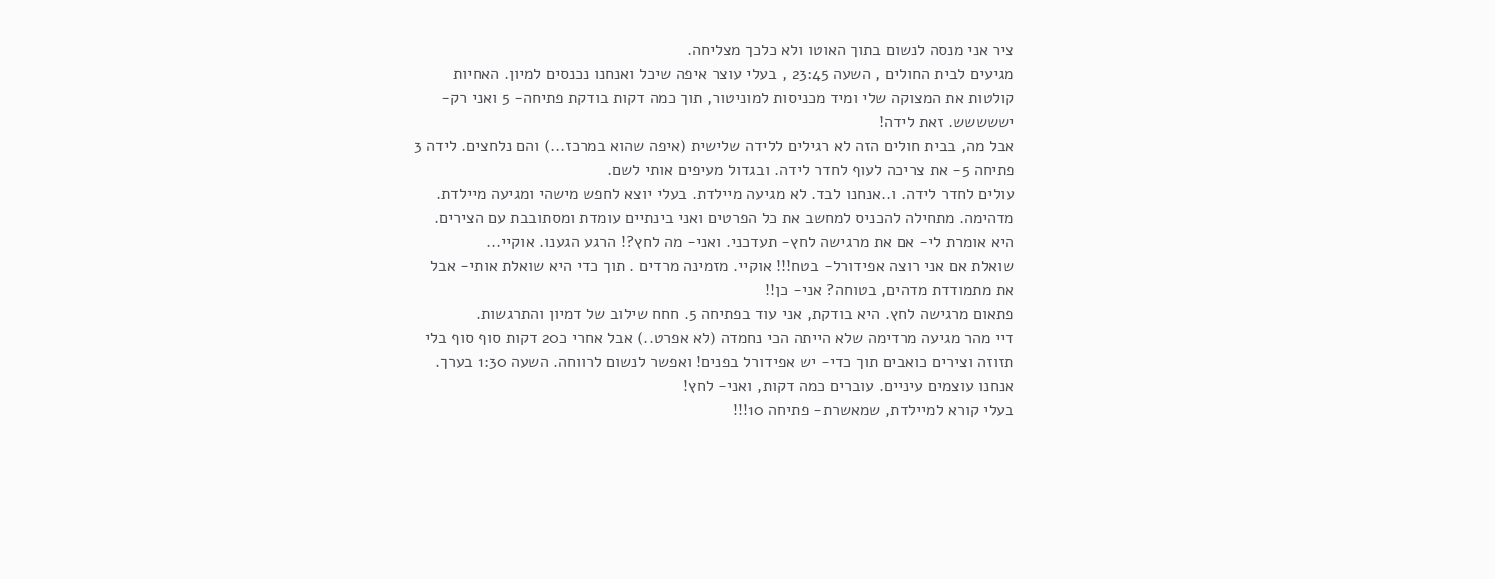ציר אני מנסה לנשום בתוך האוטו ולא כלכך מצליחה.
מגיעים לבית החולים , השעה 23:45 , בעלי עוצר איפה שיכל ואנחנו נכנסים למיון. האחיות קולטות את המצוקה שלי ומיד מכניסות למוניטור, תוך כמה דקות בודקת פתיחה- 5 ואני רק- יששששש. זאת לידה!
אבל מה, בבית חולים הזה לא רגילים ללידה שלישית (איפה שהוא במרכז...) והם נלחצים. לידה 3 פתיחה 5- את צריכה לעוף לחדר לידה. ובגדול מעיפים אותי לשם.
עולים לחדר לידה. ו..אנחנו לבד. לא מגיעה מיילדת. בעלי יוצא לחפש מישהי ומגיעה מיילדת. מדהימה. מתחילה להכניס למחשב את כל הפרטים ואני בינתיים עומדת ומסתובבת עם הצירים. היא אומרת לי- אם את מרגישה לחץ- תעדכני. ואני- מה לחץ?! הרגע הגענו. אוקיי...
שואלת אם אני רוצה אפידורל- בטח!!! אוקיי. מזמינה מרדים . תוך כדי היא שואלת אותי- אבל את מתמודדת מדהים, בטוחה? אני- כן!!
פתאום מרגישה לחץ. היא בודקת, אני עוד בפתיחה 5. חחח שילוב של דמיון והתרגשות.
דיי מהר מגיעה מרדימה שלא הייתה הכי נחמדה (לא אפרט..) אבל אחרי כ20 דקות סוף סוף בלי תזוזה וצירים כואבים תוך כדי- יש אפידורל בפנים! ואפשר לנשום לרווחה. השעה 1:30 בערך. אנחנו עוצמים עיניים. עוברים כמה דקות, ואני- לחץ!
בעלי קורא למיילדת, שמאשרת- פתיחה 10!!!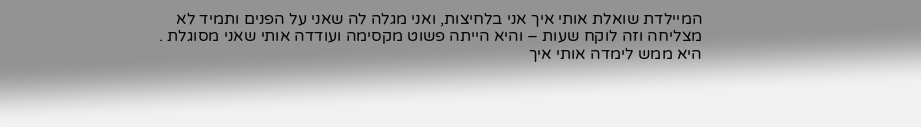המיילדת שואלת אותי איך אני בלחיצות, ואני מגלה לה שאני על הפנים ותמיד לא מצליחה וזה לוקח שעות – והיא הייתה פשוט מקסימה ועודדה אותי שאני מסוגלת .
היא ממש לימדה אותי איך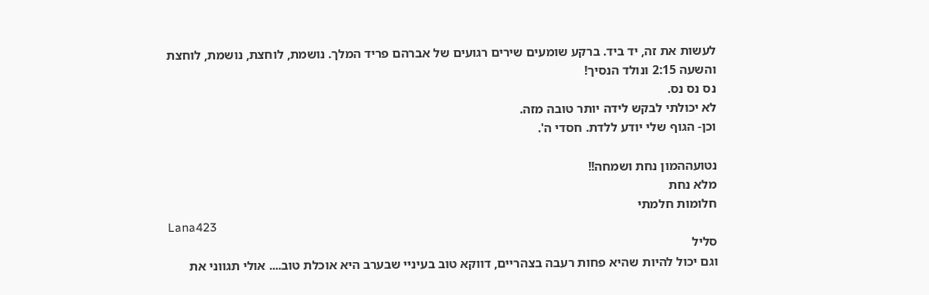לעשות את זה, יד ביד. ברקע שומעים שירים רגועים של אברהם פריד המלך. נושמת, לוחצת, נושמת, לוחצת
והשעה 2:15 ונולד הנסיך!
נס נס נס.
לא יכולתי לבקש לידה יותר טובה מזה.
וכן- הגוף שלי יודע ללדת. חסדי ה'.

נטועההמון נחת ושמחה!!
מלא נחת
חלומות חלמתי
Lana423
סליל
וגם יכול להיות שהיא פחות רעבה בצהריים, דווקא טוב בעיניי שבערב היא אוכלת טוב.... אולי תגווני את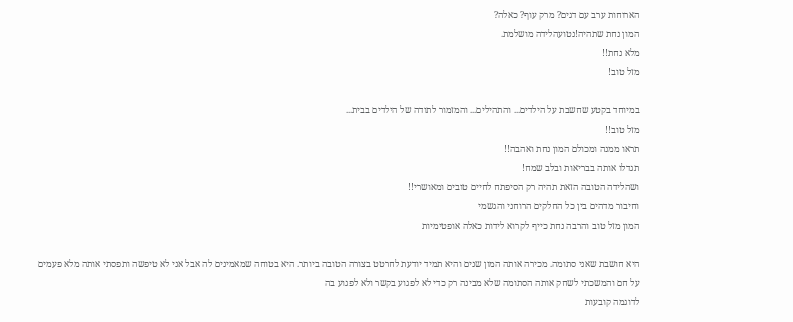הארוחות ערב עם דגים? מרק עוף? כאלה?
המון נחת שתהיה!נטועהלידה מושלמת.
מלא נחת!!
מזל טוב!

במיוחד בקטע שחשבת על הילדים... והתהילים... והמזמור לתודה של הילדים בבית...
מזל טוב!!
תראו ממנה ומכולם המון נחת ואהבה!!
תגדלו אותה בבריאות ובלב שמח!
ושהלידה הטובה הזאת תהיה רק הסיפתח לחיים טובים ומאושרי!!
וחיבור מדהים בין כל החלקים הרוחני והגשמי
המון מזל טוב והרבה נחת כייף לקרוא לידות כאלה אופטימיות

היא חושבת שאני סתומה. מכירה אותה המון שנים והיא תמיד יודעת לחרטט בצורה הטובה ביותר. היא בטוחה שמאמינים לה אבל אני לא טיפשה ותפסתי אותה מלא פעמים על חם והמשכתי לשחק אותה הסתומה שלא מבינה רק כדי לא לפגוע בקשר ולא לפגוע בה
לדוגמה קובעות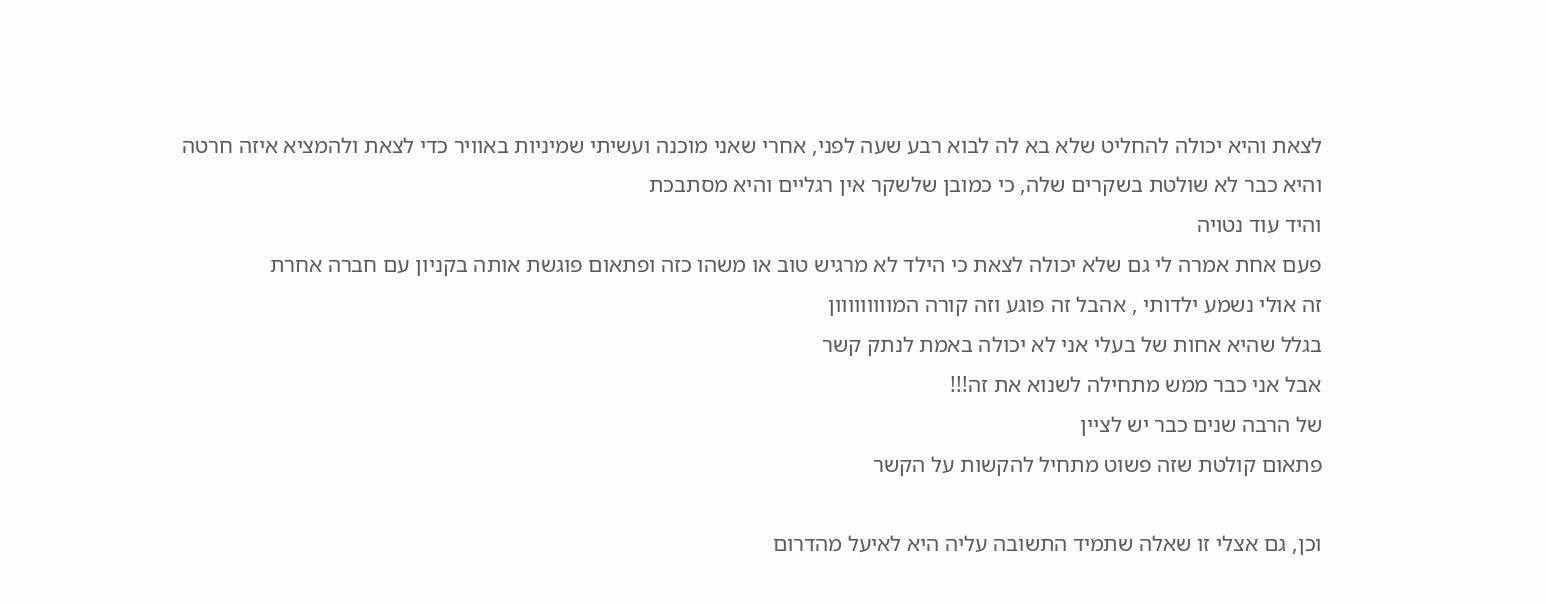לצאת והיא יכולה להחליט שלא בא לה לבוא רבע שעה לפני, אחרי שאני מוכנה ועשיתי שמיניות באוויר כדי לצאת ולהמציא איזה חרטה והיא כבר לא שולטת בשקרים שלה, כי כמובן שלשקר אין רגליים והיא מסתבכת
והיד עוד נטויה
פעם אחת אמרה לי גם שלא יכולה לצאת כי הילד לא מרגיש טוב או משהו כזה ופתאום פוגשת אותה בקניון עם חברה אחרת
זה אולי נשמע ילדותי , אהבל זה פוגע וזה קורה המווווווווון
בגלל שהיא אחות של בעלי אני לא יכולה באמת לנתק קשר
אבל אני כבר ממש מתחילה לשנוא את זה!!!
של הרבה שנים כבר יש לציין
פתאום קולטת שזה פשוט מתחיל להקשות על הקשר

וכן, גם אצלי זו שאלה שתמיד התשובה עליה היא לאיעל מהדרום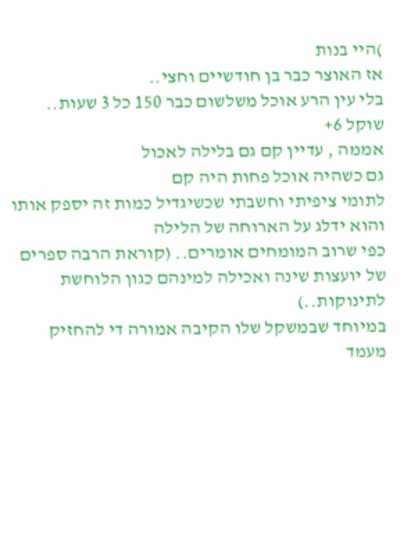)היי בנות
אז האוצר כבר בן חודשיים וחצי..
בלי עין הרע אוכל משלשום כבר 150 כל 3 שעות..
שוקל 6+
אממה , עדיין קם גם בלילה לאכול
גם כשהיה אוכל פחות היה קם
לתומי ציפיתי וחשבתי שכשיגדיל כמות זה יספק אותו והוא ידלג על הארוחה של הלילה
כפי שרוב המומחים אומרים.. (קוראת הרבה ספרים של יועצות שינה ואכילה למינהם כגון הלוחשת לתינוקות..)
במיוחד שבמשקל שלו הקיבה אמורה די להחזיק מעמד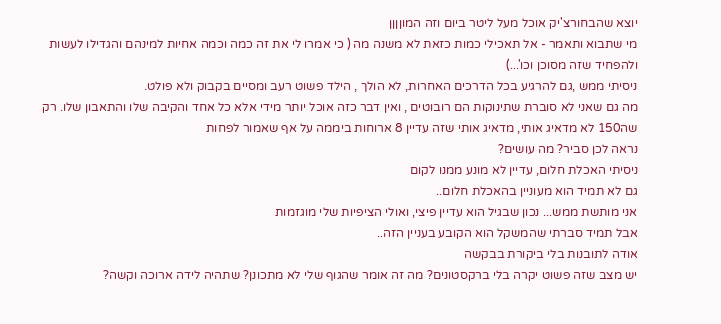יוצא שהבחורצ'יק אוכל מעל ליטר ביום וזה המוןןןן
מי שתבוא ותאמר - אל תאכילי כמות כזאת לא משנה מה ( כי אמרו לי את זה כמה וכמה אחיות למינהם והגדילו לעשות ולהפחיד שזה מסוכן וכו'...)
ניסיתי ממש ,גם להרגיע בכל הדרכים האחרות, לא הולך , הילד פשוט רעב ומסיים בקבוק ולא פולט.
מה גם שאני לא סוברת שתינוקות הם רובוטים , ואין דבר כזה אוכל יותר מידי אלא כל אחד והקיבה שלו והתאבון שלו. רק שה150 לא מדאיג אותי, מדאיג אותי שזה עדיין 8 ארוחות ביממה על אף שאמור לפחות
נראה לכן סביר? מה עושים?
ניסיתי האכלת חלום, עדיין לא מונע ממנו לקום
גם לא תמיד הוא מעוניין בהאכלת חלום..
אני מותשת ממש... נכון שבגיל הוא עדיין פיצי, ואולי הציפיות שלי מוגזמות
אבל תמיד סברתי שהמשקל הוא הקובע בעניין הזה..
אודה לתובנות בלי ביקורת בבקשה
יש מצב שזה פשוט יקרה בלי ברקסטונים? מה זה אומר שהגוף שלי לא מתכונן? שתהיה לידה ארוכה וקשה?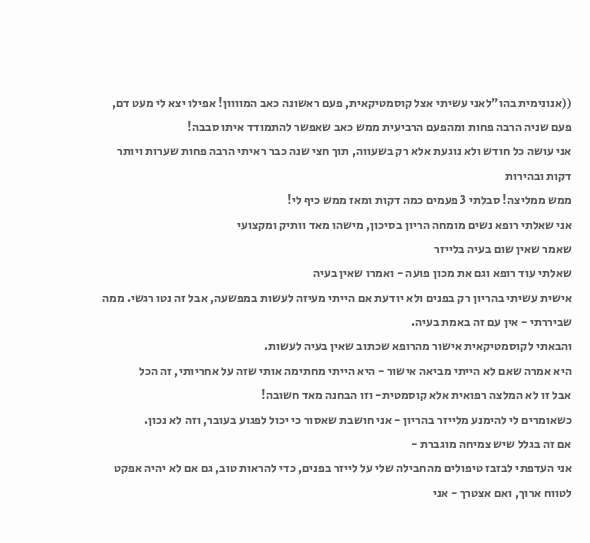((אנונימית בהו"לאני עשיתי אצל קוסמטיקאית, פעם ראשונה כאב המוווון! אפילו יצא לי מעט דם, פעם שניה הרבה פחות ומהפעם הרביעית ממש כאב שאפשר להתמודד איתו סבבה!
אני עושה כל חודש ולא נוגעת אלא רק בשעווה, תוך חצי שנה כבר ראיתי הרבה פחות שערות ויותר דקות ובהירות
ממש ממליצה! סבלתי 3 פעמים כמה דקות ומאז ממש כיף לי!
אני שאלתי רופא נשים מומחה הריון בסיכון, מישהו מאד וותיק ומקצועי
שאמר שאין שום בעיה בלייזר
שאלתי עוד רופא וגם את מכון פועה - ואמרו שאין בעיה
אישית עשיתי בהריון רק בפנים ולא יודעת אם הייתי מעיזה לעשות במפשעה, אבל זה נטו רגשי. ממה שביררתי - אין עם זה באמת בעיה.
והבאתי לקוסמטיקאית אישור מהרופא שכתוב שאין בעיה לעשות.
היא אמרה שאם לא הייתי מביאה אישור - היא הייתי מחתימה אותי שזה על אחריותי, זה הכל
אבל זו לא המלצה רפואית אלא קוסמטית- וזו הבחנה מאד חשובה!
כשאומרים לי להימנע מלייזר בהריון - אני חושבת שאסור כי יכול לפגוע בעובר, וזה לא נכון.
אם זה בגלל שיש צמיחה מוגברת -
אני העדפתי לבזבז טיפולים מהחבילה שלי על לייזר בפנים, כדי להראות טוב, גם אם לא יהיה אפקט לטווח ארוך, ואם אצטרך - אני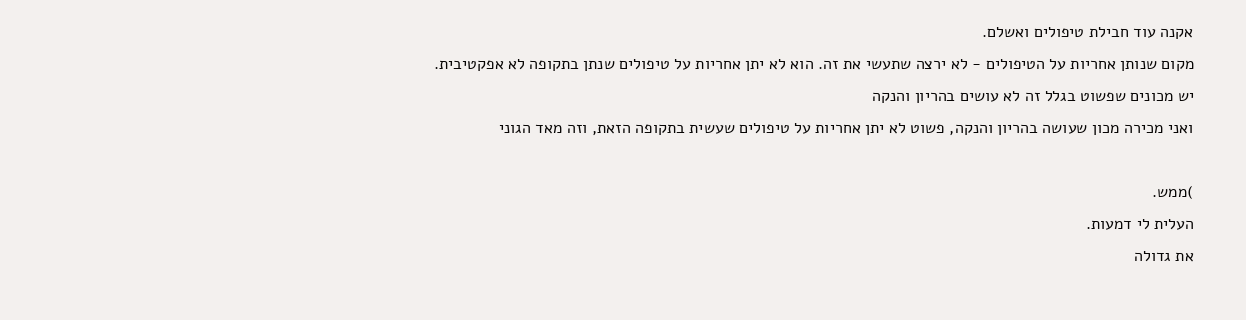אקנה עוד חבילת טיפולים ואשלם.
מקום שנותן אחריות על הטיפולים - לא ירצה שתעשי את זה. הוא לא יתן אחריות על טיפולים שנתן בתקופה לא אפקטיבית.
יש מכונים שפשוט בגלל זה לא עושים בהריון והנקה
ואני מכירה מכון שעושה בהריון והנקה, פשוט לא יתן אחריות על טיפולים שעשית בתקופה הזאת, וזה מאד הגוני

)ממש.
העלית לי דמעות.
את גדולה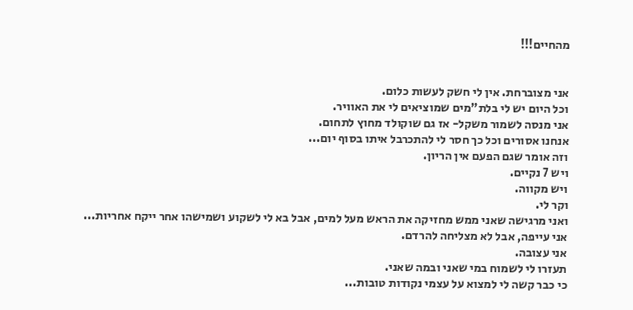מהחיים!!!


אני מצוברחת. אין לי חשק לעשות כלום.
וכל היום יש לי בלת"מים שמוציאים לי את האוויר.
אני מנסה לשמור משקל- אז גם שוקולד מחוץ לתחום.
אנחנו אסורים וכל כך חסר לי להתכרבל איתו בסוף יום...
וזה אומר שגם הפעם אין הריון.
ויש 7 נקיים.
ויש מקווה.
וקר לי.
ואני מרגישה שאני ממש מחזיקה את הראש מעל למים, אבל בא לי לשקוע ושמישהו אחר ייקח אחריות...
אני עייפה, אבל לא מצליחה להרדם.
אני עצובה.
תעזרו לי לשמוח במי שאני ובמה שאני.
כי כבר קשה לי למצוא על עצמי נקודות טובות...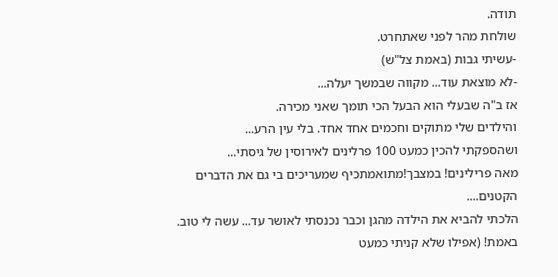תודה.
שולחת מהר לפני שאתחרט.
-עשיתי גבות (באמת צל"ש)
-לא מוצאת עוד... מקווה שבמשך יעלה...
אז ב"ה שבעלי הוא הבעל הכי תומך שאני מכירה.
והילדים שלי מתוקים וחכמים אחד אחד. בלי עין הרע...
ושהספקתי להכין כמעט 100 פרלינים לאירוסין של גיסתי...
מאה פרילינים! במצבך!מתואמתכיף שמעריכים בי גם את הדברים הקטנים....
הלכתי להביא את הילדה מהגן וכבר נכנסתי לאושר עד... עשה לי טוב. באמת! (אפילו שלא קניתי כמעט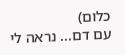כלום)
עם דם... נראה לי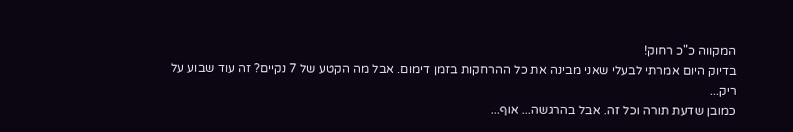המקווה כ"כ רחוק!
בדיוק היום אמרתי לבעלי שאני מבינה את כל ההרחקות בזמן דימום. אבל מה הקטע של 7 נקיים? זה עוד שבוע על ריק...
כמובן שדעת תורה וכל זה. אבל בהרגשה... אוף...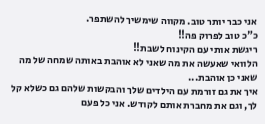אני כבר יותר טוב. מקווה שימשיך להשתפר.
כ"כ טוב לפרוק פה!!
ריגשת אותי עם הקינוח לשבת!!
הלוואי שאעשה את מה שאני לא אוהבת באותה שמחה של מה שאני כן אוהבת...
איך את גם זורמת עם הילדים שלך והבקשות שלהם גם כשלא קל לך, וגם את מחברת אותם לקודש. אני כל פעם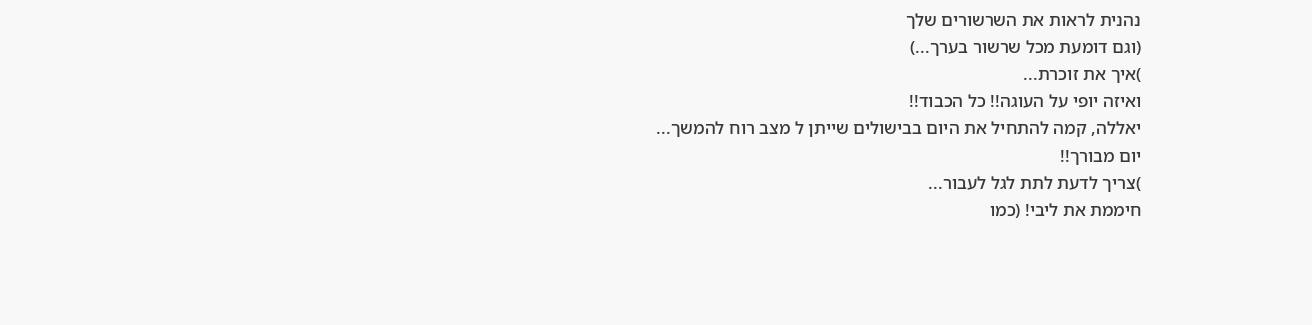נהנית לראות את השרשורים שלך
(וגם דומעת מכל שרשור בערך...)
)איך את זוכרת...
ואיזה יופי על העוגה!! כל הכבוד!!
יאללה, קמה להתחיל את היום בבישולים שייתן ל מצב רוח להמשך...
יום מבורך!!
)צריך לדעת לתת לגל לעבור...
חיממת את ליבי! (כמו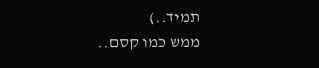תמיד..)
ממש כמו קסם..